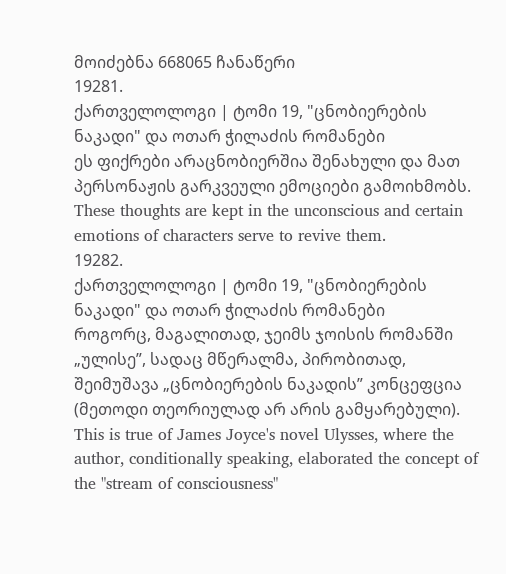მოიძებნა 668065 ჩანაწერი
19281.
ქართველოლოგი | ტომი 19, "ცნობიერების ნაკადი" და ოთარ ჭილაძის რომანები
ეს ფიქრები არაცნობიერშია შენახული და მათ პერსონაჟის გარკვეული ემოციები გამოიხმობს.
These thoughts are kept in the unconscious and certain emotions of characters serve to revive them.
19282.
ქართველოლოგი | ტომი 19, "ცნობიერების ნაკადი" და ოთარ ჭილაძის რომანები
როგორც, მაგალითად, ჯეიმს ჯოისის რომანში „ულისე”, სადაც მწერალმა, პირობითად, შეიმუშავა „ცნობიერების ნაკადის” კონცეფცია (მეთოდი თეორიულად არ არის გამყარებული).
This is true of James Joyce's novel Ulysses, where the author, conditionally speaking, elaborated the concept of the "stream of consciousness"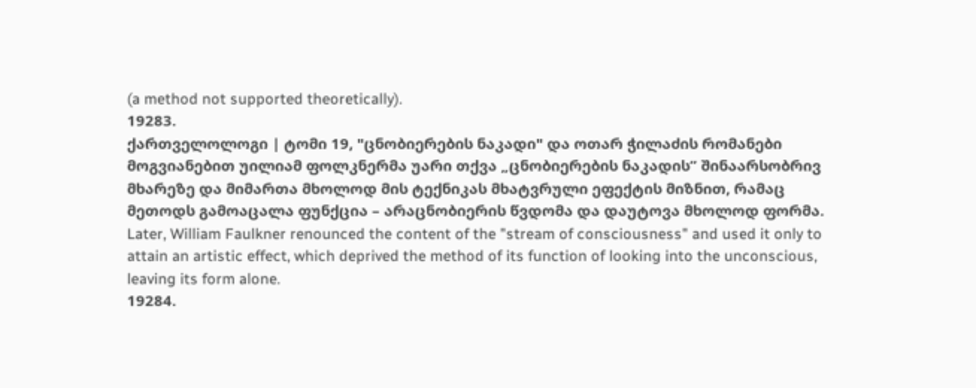(a method not supported theoretically).
19283.
ქართველოლოგი | ტომი 19, "ცნობიერების ნაკადი" და ოთარ ჭილაძის რომანები
მოგვიანებით უილიამ ფოლკნერმა უარი თქვა „ცნობიერების ნაკადის” შინაარსობრივ მხარეზე და მიმართა მხოლოდ მის ტექნიკას მხატვრული ეფექტის მიზნით, რამაც მეთოდს გამოაცალა ფუნქცია – არაცნობიერის წვდომა და დაუტოვა მხოლოდ ფორმა.
Later, William Faulkner renounced the content of the "stream of consciousness" and used it only to attain an artistic effect, which deprived the method of its function of looking into the unconscious, leaving its form alone.
19284.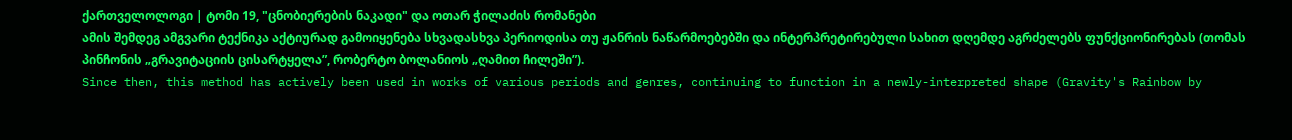ქართველოლოგი | ტომი 19, "ცნობიერების ნაკადი" და ოთარ ჭილაძის რომანები
ამის შემდეგ ამგვარი ტექნიკა აქტიურად გამოიყენება სხვადასხვა პერიოდისა თუ ჟანრის ნაწარმოებებში და ინტერპრეტირებული სახით დღემდე აგრძელებს ფუნქციონირებას (თომას პინჩონის „გრავიტაციის ცისარტყელა”, რობერტო ბოლანიოს „ღამით ჩილეში”).
Since then, this method has actively been used in works of various periods and genres, continuing to function in a newly-interpreted shape (Gravity's Rainbow by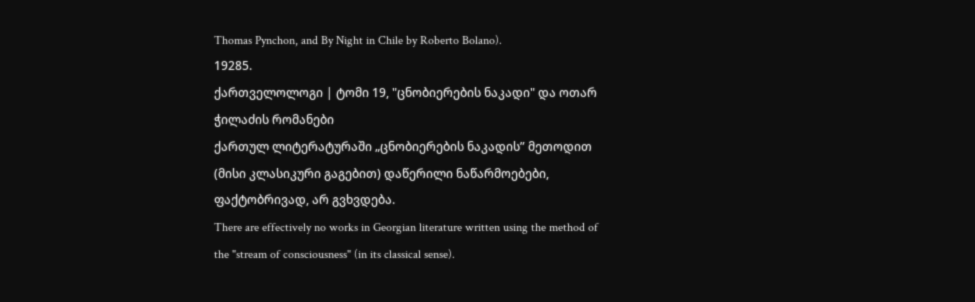Thomas Pynchon, and By Night in Chile by Roberto Bolano).
19285.
ქართველოლოგი | ტომი 19, "ცნობიერების ნაკადი" და ოთარ ჭილაძის რომანები
ქართულ ლიტერატურაში „ცნობიერების ნაკადის” მეთოდით (მისი კლასიკური გაგებით) დაწერილი ნაწარმოებები, ფაქტობრივად, არ გვხვდება.
There are effectively no works in Georgian literature written using the method of the "stream of consciousness" (in its classical sense).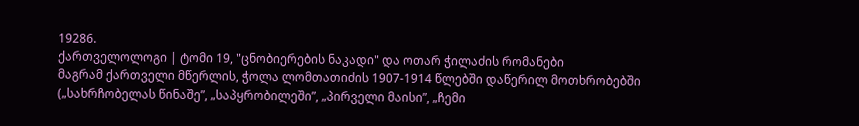19286.
ქართველოლოგი | ტომი 19, "ცნობიერების ნაკადი" და ოთარ ჭილაძის რომანები
მაგრამ ქართველი მწერლის, ჭოლა ლომთათიძის 1907-1914 წლებში დაწერილ მოთხრობებში („სახრჩობელას წინაშე”, „საპყრობილეში”, „პირველი მაისი”, „ჩემი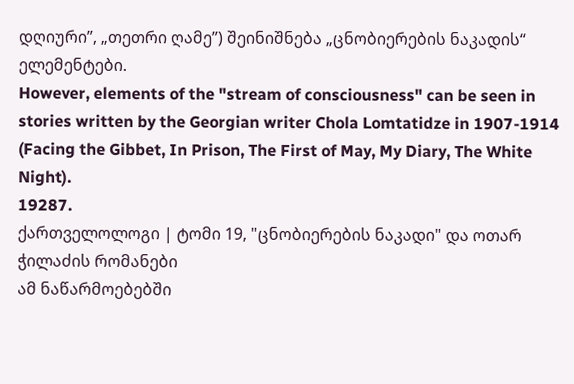დღიური”, „თეთრი ღამე”) შეინიშნება „ცნობიერების ნაკადის“ ელემენტები.
However, elements of the "stream of consciousness" can be seen in stories written by the Georgian writer Chola Lomtatidze in 1907-1914 (Facing the Gibbet, In Prison, The First of May, My Diary, The White Night).
19287.
ქართველოლოგი | ტომი 19, "ცნობიერების ნაკადი" და ოთარ ჭილაძის რომანები
ამ ნაწარმოებებში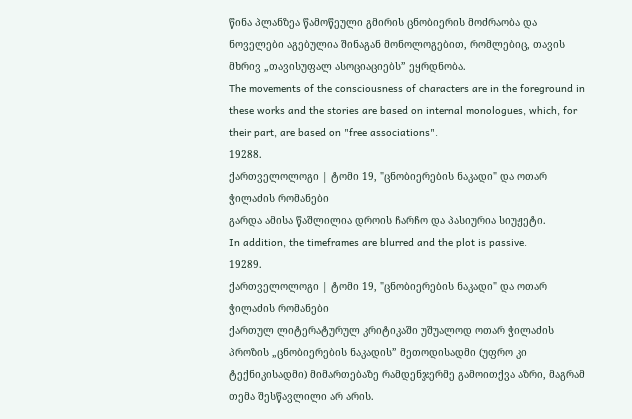წინა პლანზეა წამოწეული გმირის ცნობიერის მოძრაობა და ნოველები აგებულია შინაგან მონოლოგებით, რომლებიც, თავის მხრივ „თავისუფალ ასოციაციებს” ეყრდნობა.
The movements of the consciousness of characters are in the foreground in these works and the stories are based on internal monologues, which, for their part, are based on "free associations".
19288.
ქართველოლოგი | ტომი 19, "ცნობიერების ნაკადი" და ოთარ ჭილაძის რომანები
გარდა ამისა წაშლილია დროის ჩარჩო და პასიურია სიუჟეტი.
In addition, the timeframes are blurred and the plot is passive.
19289.
ქართველოლოგი | ტომი 19, "ცნობიერების ნაკადი" და ოთარ ჭილაძის რომანები
ქართულ ლიტერატურულ კრიტიკაში უშუალოდ ოთარ ჭილაძის პროზის „ცნობიერების ნაკადის” მეთოდისადმი (უფრო კი ტექნიკისადმი) მიმართებაზე რამდენჯერმე გამოითქვა აზრი, მაგრამ თემა შესწავლილი არ არის.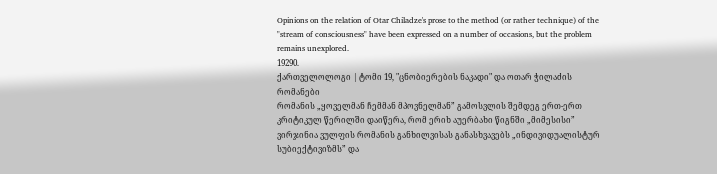Opinions on the relation of Otar Chiladze's prose to the method (or rather technique) of the "stream of consciousness" have been expressed on a number of occasions, but the problem remains unexplored.
19290.
ქართველოლოგი | ტომი 19, "ცნობიერების ნაკადი" და ოთარ ჭილაძის რომანები
რომანის „ყოველმან ჩემმან მპოვნელმან” გამოსვლის შემდეგ ერთ-ერთ კრიტიკულ წერილში დაიწერა, რომ ერიხ აუერბახი წიგნში „მიმესისი” ვირჯინია ვულფის რომანის განხილვისას განასხვავებს „ინდივიდუალისტურ სუბიექტივიზმს” და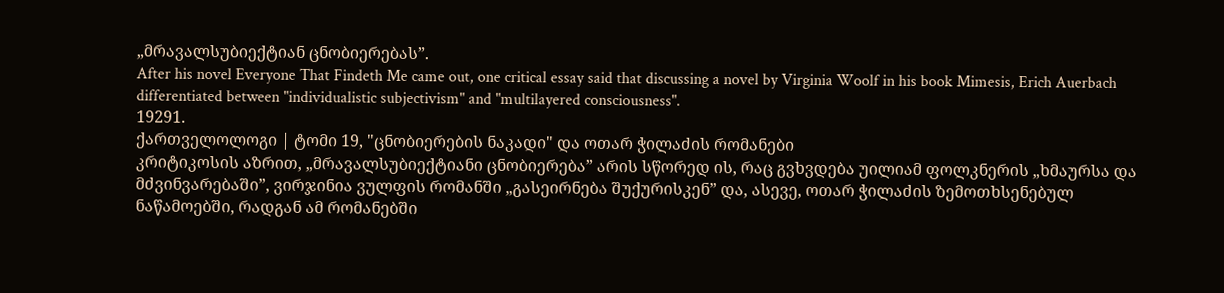„მრავალსუბიექტიან ცნობიერებას”.
After his novel Everyone That Findeth Me came out, one critical essay said that discussing a novel by Virginia Woolf in his book Mimesis, Erich Auerbach differentiated between "individualistic subjectivism" and "multilayered consciousness".
19291.
ქართველოლოგი | ტომი 19, "ცნობიერების ნაკადი" და ოთარ ჭილაძის რომანები
კრიტიკოსის აზრით, „მრავალსუბიექტიანი ცნობიერება” არის სწორედ ის, რაც გვხვდება უილიამ ფოლკნერის „ხმაურსა და მძვინვარებაში”, ვირჯინია ვულფის რომანში „გასეირნება შუქურისკენ” და, ასევე, ოთარ ჭილაძის ზემოთხსენებულ ნაწამოებში, რადგან ამ რომანებში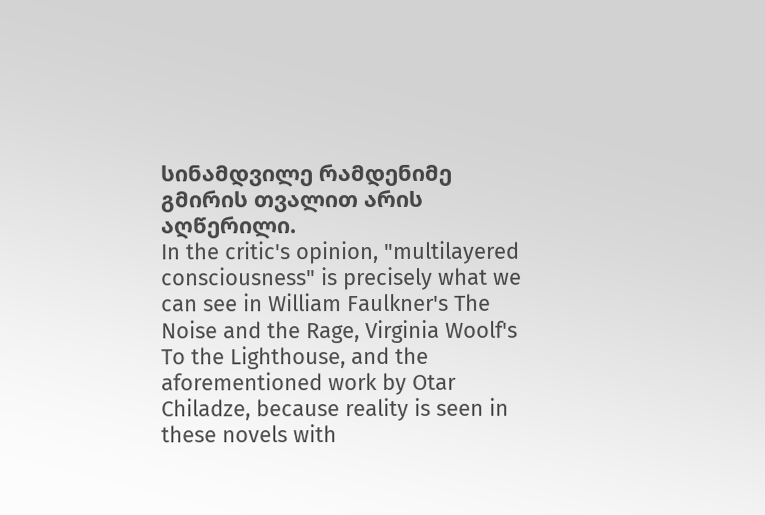სინამდვილე რამდენიმე გმირის თვალით არის აღწერილი.
In the critic's opinion, "multilayered consciousness" is precisely what we can see in William Faulkner's The Noise and the Rage, Virginia Woolf's To the Lighthouse, and the aforementioned work by Otar Chiladze, because reality is seen in these novels with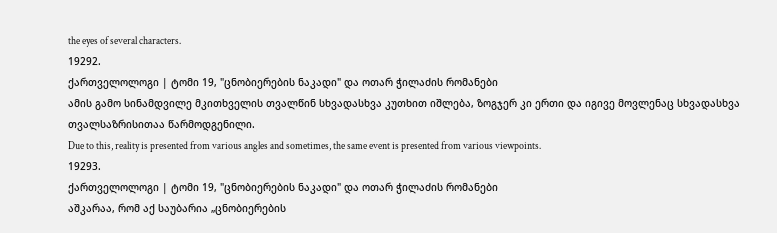the eyes of several characters.
19292.
ქართველოლოგი | ტომი 19, "ცნობიერების ნაკადი" და ოთარ ჭილაძის რომანები
ამის გამო სინამდვილე მკითხველის თვალწინ სხვადასხვა კუთხით იშლება, ზოგჯერ კი ერთი და იგივე მოვლენაც სხვადასხვა თვალსაზრისითაა წარმოდგენილი.
Due to this, reality is presented from various angles and sometimes, the same event is presented from various viewpoints.
19293.
ქართველოლოგი | ტომი 19, "ცნობიერების ნაკადი" და ოთარ ჭილაძის რომანები
აშკარაა, რომ აქ საუბარია „ცნობიერების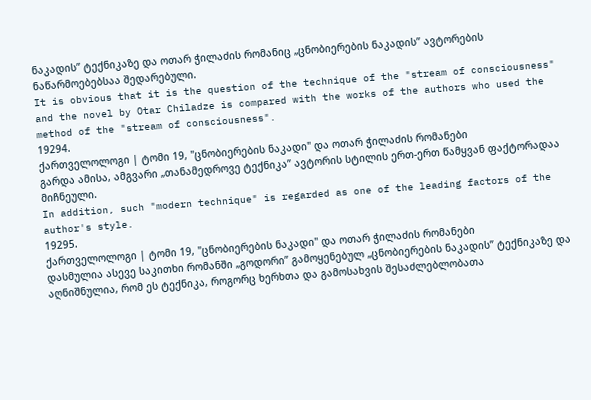ნაკადის” ტექნიკაზე და ოთარ ჭილაძის რომანიც „ცნობიერების ნაკადის” ავტორების ნაწარმოებებსაა შედარებული.
It is obvious that it is the question of the technique of the "stream of consciousness" and the novel by Otar Chiladze is compared with the works of the authors who used the method of the "stream of consciousness".
19294.
ქართველოლოგი | ტომი 19, "ცნობიერების ნაკადი" და ოთარ ჭილაძის რომანები
გარდა ამისა, ამგვარი „თანამედროვე ტექნიკა” ავტორის სტილის ერთ-ერთ წამყვან ფაქტორადაა მიჩნეული.
In addition, such "modern technique" is regarded as one of the leading factors of the author's style.
19295.
ქართველოლოგი | ტომი 19, "ცნობიერების ნაკადი" და ოთარ ჭილაძის რომანები
დასმულია ასევე საკითხი რომანში „გოდორი” გამოყენებულ „ცნობიერების ნაკადის” ტექნიკაზე და აღნიშნულია, რომ ეს ტექნიკა, როგორც ხერხთა და გამოსახვის შესაძლებლობათა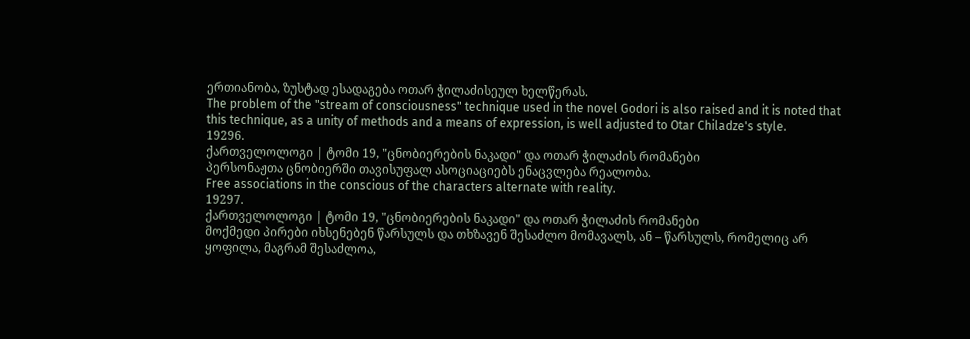ერთიანობა, ზუსტად ესადაგება ოთარ ჭილაძისეულ ხელწერას.
The problem of the "stream of consciousness" technique used in the novel Godori is also raised and it is noted that this technique, as a unity of methods and a means of expression, is well adjusted to Otar Chiladze's style.
19296.
ქართველოლოგი | ტომი 19, "ცნობიერების ნაკადი" და ოთარ ჭილაძის რომანები
პერსონაჟთა ცნობიერში თავისუფალ ასოციაციებს ენაცვლება რეალობა.
Free associations in the conscious of the characters alternate with reality.
19297.
ქართველოლოგი | ტომი 19, "ცნობიერების ნაკადი" და ოთარ ჭილაძის რომანები
მოქმედი პირები იხსენებენ წარსულს და თხზავენ შესაძლო მომავალს, ან – წარსულს, რომელიც არ ყოფილა, მაგრამ შესაძლოა,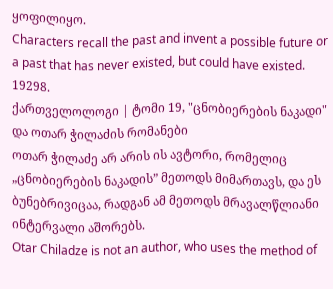ყოფილიყო.
Characters recall the past and invent a possible future or a past that has never existed, but could have existed.
19298.
ქართველოლოგი | ტომი 19, "ცნობიერების ნაკადი" და ოთარ ჭილაძის რომანები
ოთარ ჭილაძე არ არის ის ავტორი, რომელიც „ცნობიერების ნაკადის” მეთოდს მიმართავს, და ეს ბუნებრივიცაა, რადგან ამ მეთოდს მრავალწლიანი ინტერვალი აშორებს.
Otar Chiladze is not an author, who uses the method of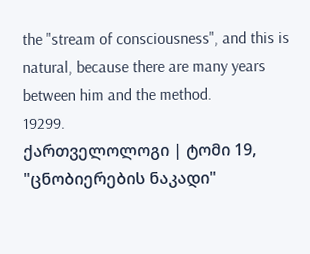the "stream of consciousness", and this is natural, because there are many years between him and the method.
19299.
ქართველოლოგი | ტომი 19, "ცნობიერების ნაკადი"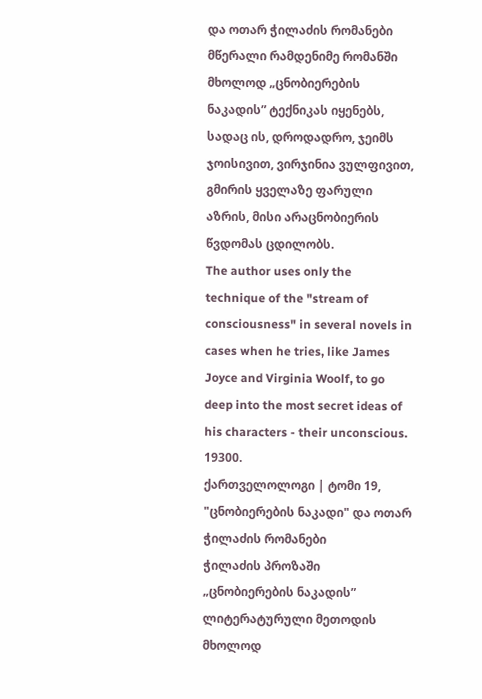და ოთარ ჭილაძის რომანები
მწერალი რამდენიმე რომანში მხოლოდ „ცნობიერების ნაკადის” ტექნიკას იყენებს, სადაც ის, დროდადრო, ჯეიმს ჯოისივით, ვირჯინია ვულფივით, გმირის ყველაზე ფარული აზრის, მისი არაცნობიერის წვდომას ცდილობს.
The author uses only the technique of the "stream of consciousness" in several novels in cases when he tries, like James Joyce and Virginia Woolf, to go deep into the most secret ideas of his characters - their unconscious.
19300.
ქართველოლოგი | ტომი 19, "ცნობიერების ნაკადი" და ოთარ ჭილაძის რომანები
ჭილაძის პროზაში „ცნობიერების ნაკადის” ლიტერატურული მეთოდის მხოლოდ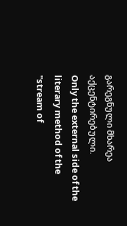გარეგნული მხარეა აქცენტირებული.
Only the external side of the literary method of the "stream of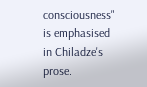consciousness" is emphasised in Chiladze's prose.